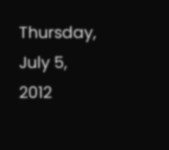Thursday, July 5, 2012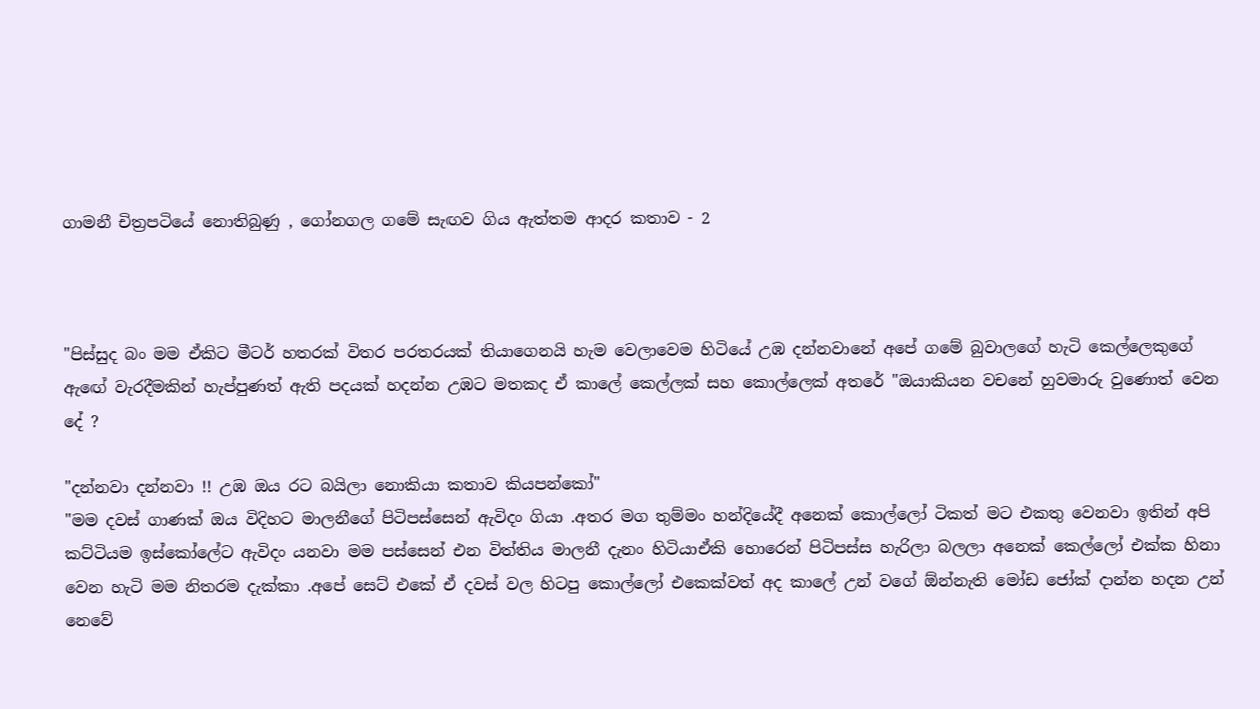ගාමනී චිත්‍රපටියේ නොතිබුණු , ගෝනගල ගමේ සැඟව ගිය ඇත්තම ආදර කතාව - 2



"පිස්සුද බං මම ඒකිට මීටර් හතරක් විතර පරතරයක් තියාගෙනයි හැම වෙලාවෙම හිටියේ උඹ දන්නවානේ අපේ ගමේ බුවාලගේ හැටි කෙල්ලෙකුගේ ඇඟේ වැරදීමකින් හැප්පුණත් ඇති පදයක් හදන්න උඹට මතකද ඒ කාලේ කෙල්ලක් සහ කොල්ලෙක් අතරේ "ඔයාකියන වචනේ හුවමාරු වුණොත් වෙන දේ ?

"දන්නවා දන්නවා !! උඹ ඔය රට බයිලා නොකියා කතාව කියපන්කෝ"
"මම දවස් ගාණක් ඔය විදිහට මාලනීගේ පිටිපස්සෙන් ඇවිදං ගියා .අතර මග තුම්මං හන්දියේදී අනෙක් කොල්ලෝ ටිකත් මට එකතු වෙනවා ඉතින් අපි කට්ටියම ඉස්කෝලේට ඇවිදං යනවා මම පස්සෙන් එන විත්තිය මාලනී දැනං හිටියාඒකි හොරෙන් පිටිපස්ස හැරිලා බලලා අනෙක් කෙල්ලෝ එක්ක හිනා වෙන හැටි මම නිතරම දැක්කා .අපේ සෙට් එකේ ඒ දවස් වල හිටපු කොල්ලෝ එකෙක්වත් අද කාලේ උන් වගේ ඕන්නැති මෝඩ ජෝක් දාන්න හදන උන් නෙවේ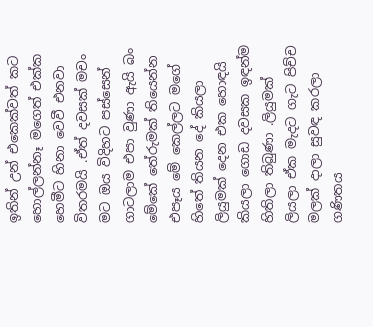ඉතින් උන් එකෙක්වත් කට හොල්ලන්නෑ මගෙත් එක්ක හෙමීට හිනා වෙවී එනවා විතරමයි .ඒත්‍ දවසක් මචං මට ඔය විදිහට පස්සෙන් ගාටලාම එපා වුණා ඇයි බං මේකේ තේරුමක් තියෙන්න එපෑය මේ කෙල්ලට මගේ හිතේ තියන දේ කියලා ලියුමක් දෙන එක හොඳයි කියලා ගොඩ දවසක ඉඳන්ම හිතිලා තිබුණා .ලියුමක් ලියලා ඒක මැදට ගැට පිච්ච මලක් දාලා සුවඳ කරලා ගණිතය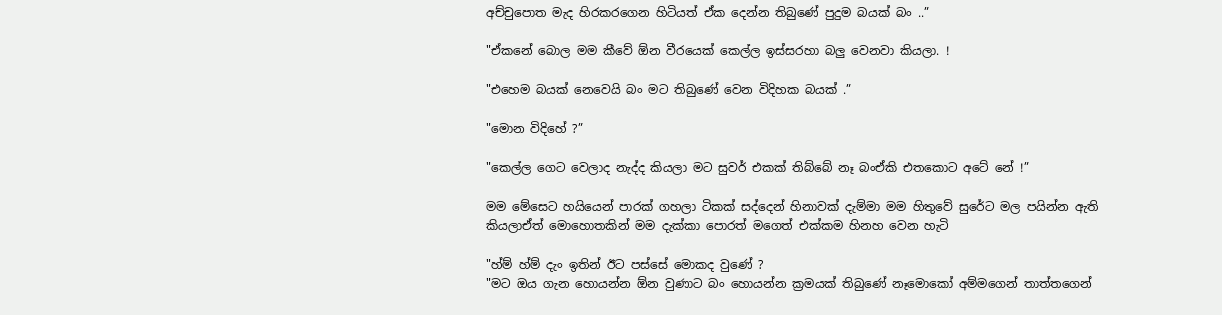අච්චුපොත මැද හිරකරගෙන හිටියත් ඒක දෙන්න තිබුණේ පුදුම බයක් බං ..”

"ඒකනේ බොල මම කීවේ ඕන වීරයෙක් කෙල්ල ඉස්සරහා බලු වෙනවා කියලා. !

"එහෙම බයක් නෙවෙයි බං මට තිබුණේ වෙන විදිහක බයක් .”

"මොන විදිහේ ?”

"කෙල්ල ගෙට වෙලාද නැද්ද කියලා මට සුවර් එකක් තිබ්බේ නෑ බංඒකි එතකොට අටේ නේ !”

මම මේසෙට හයියෙන් පාරක් ගහලා ටිකක් සද්දෙන් හිනාවක් දැම්මා මම හිතුවේ සුරේට මල පයින්න ඇති කියලාඒත් මොහොතකින් මම දැක්කා පොරත් මගෙත් එක්කම හිනහ වෙන හැටි

"හ්ම් හ්ම් දැං ඉතින් ඊට පස්සේ මොකද වුණේ ?
"මට ඔය ගැන හොයන්න ඕන වුණාට බං හොයන්න ක්‍රමයක් තිබුණේ නෑමොකෝ අම්මගෙන් තාත්තගෙන්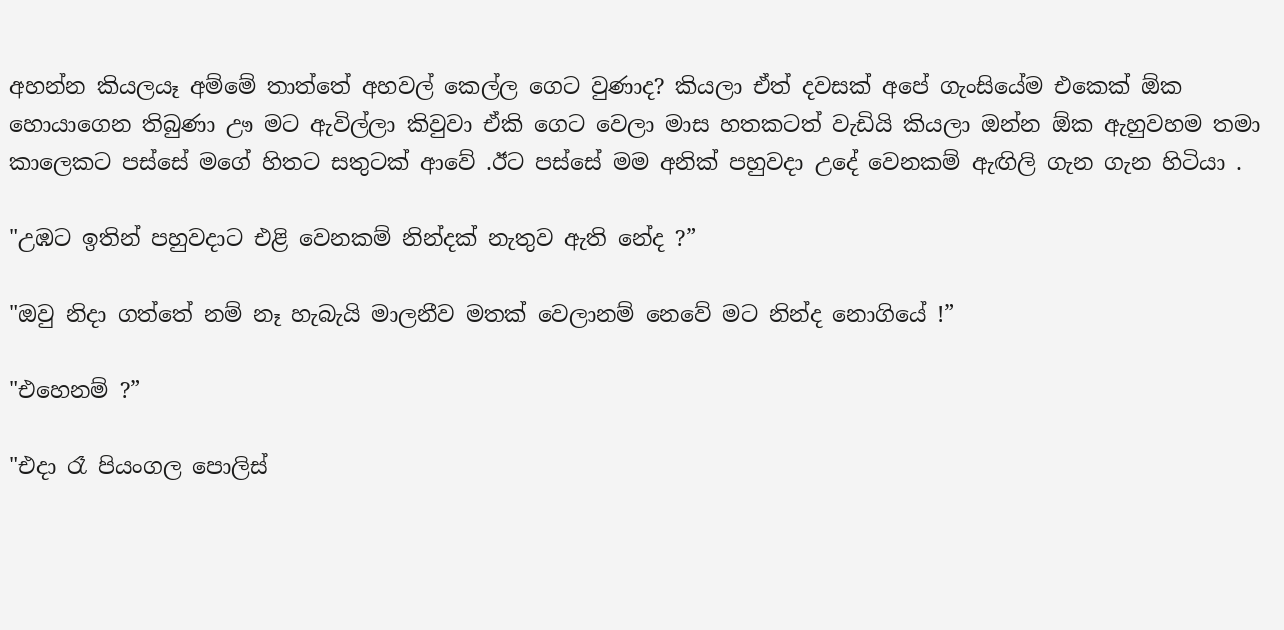අහන්න කියලයෑ අම්මේ තාත්තේ අහවල් කෙල්ල ගෙට වුණාද? කියලා ඒත් දවසක් අපේ ගැංසියේම එකෙක් ඕක හොයාගෙන තිබුණා ඌ මට ඇවිල්ලා කිවුවා ඒකි ගෙට වෙලා මාස හතකටත් වැඩියි කියලා ඔන්න ඕක ඇහුවහම තමා කාලෙකට පස්සේ මගේ හිතට සතුටක් ආවේ .ඊට පස්සේ මම අනික් පහුවදා උදේ වෙනකම් ඇඟිලි ගැන ගැන හිටියා .

"උඹට ඉතින් පහුවදාට එළි වෙනකම් නින්දක් නැතුව ඇති නේද ?”

"ඔවු නිදා ගත්තේ නම් නෑ හැබැයි මාලනීව මතක් වෙලානම් නෙවේ මට නින්ද නොගියේ !”

"එහෙනම් ?”

"එදා රෑ පියංගල පොලිස්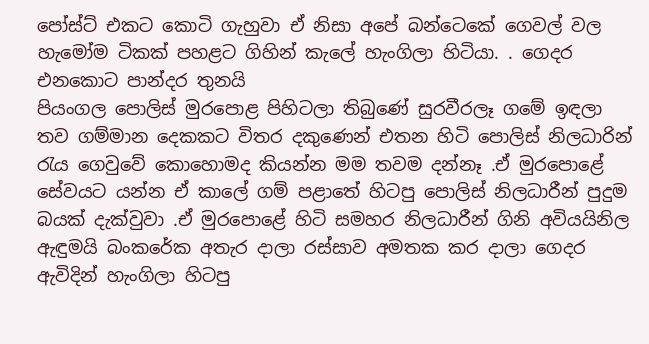පෝස්ට් එකට කොටි ගැහුවා ඒ නිසා අපේ බන්ටෙකේ ගෙවල් වල හැමෝම ටිකක් පහළට ගිහින් කැලේ හැංගිලා හිටියා. . ගෙදර එනකොට පාන්දර තුනයි
පියංගල පොලිස් මුරපොළ පිහිටලා තිබුණේ සුරවීරලෑ ගමේ ඉඳලා තව ගම්මාන දෙකකට විතර දකුණෙන් එතන හිටි පොලිස් නිලධාරින් රැය ගෙවුවේ කොහොමද කියන්න මම තවම දන්නෑ .ඒ මුරපොළේ සේවයට යන්න ඒ කාලේ ගම් පළාතේ හිටපු පොලිස් නිලධාරීන් පුදුම බයක් දැක්වුවා .ඒ මුරපොළේ හිටි සමහර නිලධාරීන් ගිනි අවියයිනිල ඇඳුමයි බංකරේක අතැර දාලා රස්සාව අමතක කර දාලා ගෙදර ඇවිදින් හැංගිලා හිටපු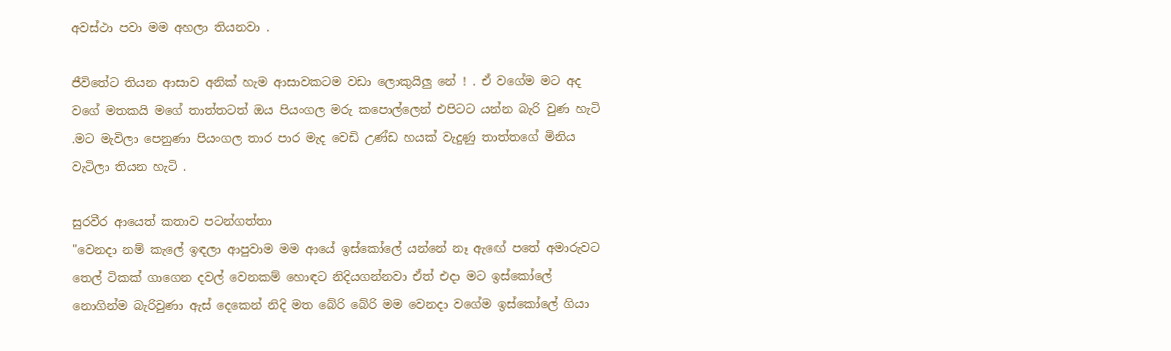අවස්ථා පවා මම අහලා තියනවා .

ජීවිතේට තියන ආසාව අනික් හැම ආසාවකටම වඩා ලොකුයිලු නේ ! . ඒ වගේම මට අද වගේ මතකයි මගේ තාත්තටත් ඔය පියංගල මරු කපොල්ලෙන් එපිටට යන්න බැරි වුණ හැටි .මට මැවිලා පෙනුණා පියංගල තාර පාර මැද වෙඩි උණ්ඩ හයක් වැදුණු තාත්තගේ මිනිය වැටිලා තියන හැටි .

සුරවීර ආයෙත් කතාව පටන්ගත්තා
"වෙනදා නම් කැලේ ඉඳලා ආපුවාම මම ආයේ ඉස්කෝලේ යන්නේ නෑ ඇඟේ පතේ අමාරුවට තෙල් ටිකක් ගාගෙන දවල් වෙනකම් හොඳට නිදියගන්නවා ඒත් එදා මට ඉස්කෝලේ නොගින්ම බැරිවුණා ඇස් දෙකෙන් නිදි මත බේරි බේරි මම වෙනදා වගේම ඉස්කෝලේ ගියා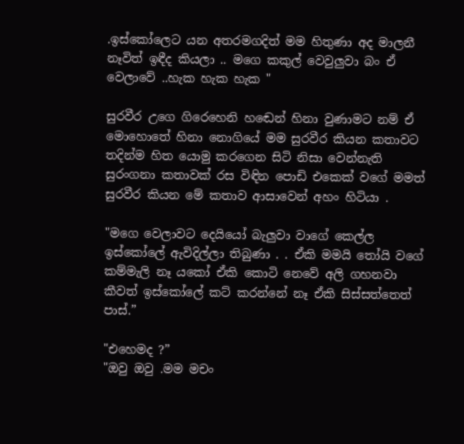.ඉස්කෝලෙට යන අතරමගදිත් මම හිතුණා අද මාලනී නෑවිත් ඉඳීද කියලා .. මගෙ කකුල් වෙවුලුවා බං ඒ වෙලාවේ ..හැක හැක හැක "

සුරවීර උගෙ ගිරෙහෙනි හඬෙන් හිනා වුණාමට නම් ඒ මොහොතේ හිනා නොගියේ මම සුරවීර කියන කතාවට තදින්ම හිත යොමු කරගෙන සිටි නිසා වෙන්නැති සුරංගනා කතාවක් රස විඳින පොඩි එකෙක් වගේ මමත් සුරවීර කියන මේ කතාව ආසාවෙන් අහං හිටියා .

"මගෙ වෙලාවට දෙයියෝ බැලුවා වාගේ කෙල්ල ඉස්කෝලේ ඇවිදිල්ලා තිබුණා . . ඒකි මමයි තෝයි වගේ කම්මැලි නෑ යකෝ ඒකි කොටි නෙවේ අලි ගහනවා කීවත් ඉස්කෝලේ කට් කරන්නේ නෑ ඒකි සිස්සත්තෙත් පාස්.”

"එහෙමද ?”
"ඔවු ඔවු .මම මචං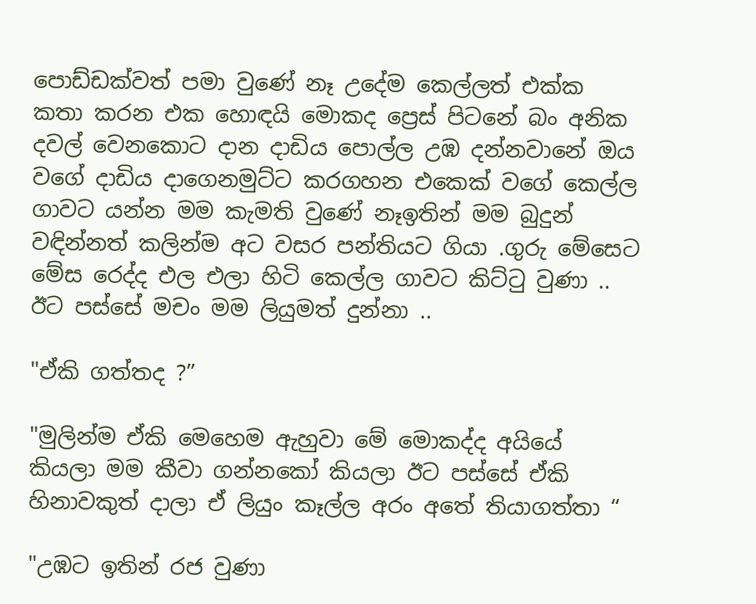පොඩ්ඩක්වත් පමා වුණේ නෑ උදේම කෙල්ලත් එක්ක කතා කරන එක හොඳයි මොකද ප්‍රෙස් පිටනේ බං අනික දවල් වෙනකොට දාන දාඩිය පොල්ල උඹ දන්නවානේ ඔය වගේ දාඩිය දාගෙනමුට්ට කරගහන එකෙක් වගේ කෙල්ල ගාවට යන්න මම කැමති වුණේ නෑඉතින් මම බුදුන් වඳින්නත් කලින්ම අට වසර පන්තියට ගියා .ගුරු මේසෙට මේස රෙද්ද එල එලා හිටි කෙල්ල ගාවට කිට්ටු වුණා .. ඊට පස්සේ මචං මම ලියුමත් දුන්නා ..

"ඒකි ගත්තද ?”

"මුලින්ම ඒකි මෙහෙම ඇහුවා මේ මොකද්ද අයියේ කියලා මම කීවා ගන්නකෝ කියලා ඊට පස්සේ ඒකි හිනාවකුත් දාලා ඒ ලියුං කෑල්ල අරං අතේ තියාගත්තා “

"උඹට ඉතින් රජ වුණා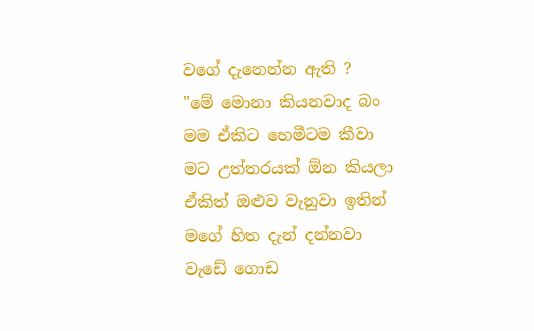වගේ දැනෙන්න ඇති ?
"මේ මොනා කියනවාද බං මම ඒකිට හෙමීටම කීවා මට උත්තරයක් ඕන කියලා ඒකිත් ඔළුව වැනුවා ඉතින් මගේ හිත දැන් දන්නවා වැඩේ ගොඩ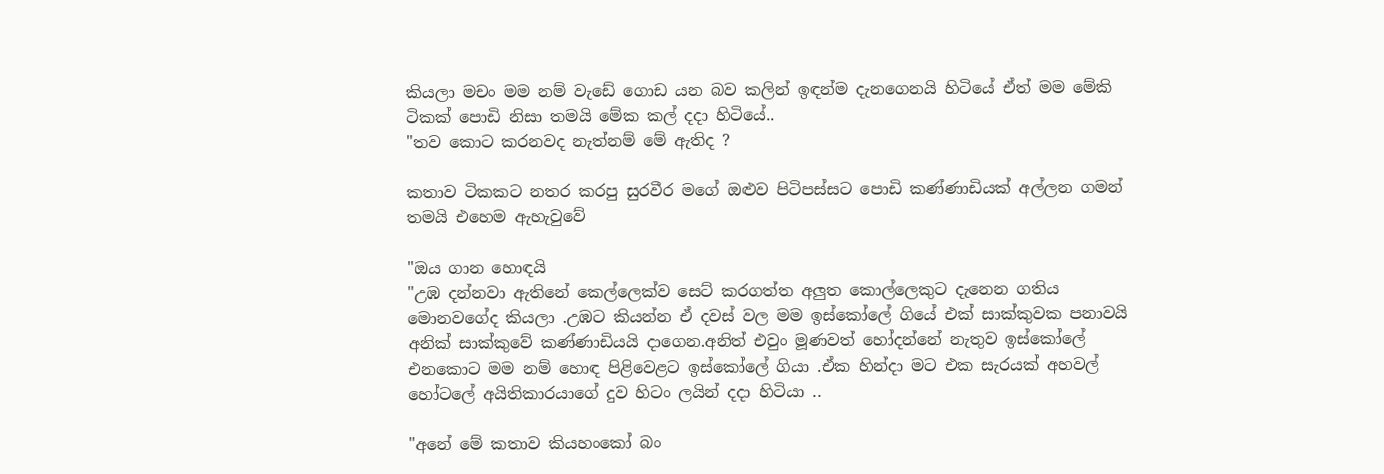කියලා මචං මම නම් වැඩේ ගොඩ යන බව කලින් ඉඳන්ම දැනගෙනයි හිටියේ ඒත් මම මේකි ටිකක් පොඩි නිසා තමයි මේක කල් දදා හිටියේ..
"තව කොට කරනවද නැත්නම් මේ ඇතිද ?

කතාව ටිකකට නතර කරපු සුරවීර මගේ ඔළුව පිටිපස්සට පොඩි කණ්ණාඩියක් අල්ලන ගමන් තමයි එහෙම ඇහැවුවේ

"ඔය ගාන හොඳයි
"උඹ දන්නවා ඇතිනේ කෙල්ලෙක්ව සෙට් කරගත්ත අලුත කොල්ලෙකුට දැනෙන ගතිය මොනවගේද කියලා .උඹට කියන්න ඒ දවස් වල මම ඉස්කෝලේ ගියේ එක් සාක්කුවක පනාවයි අනික් සාක්කුවේ කණ්ණාඩියයි දාගෙන.අනිත් එවුං මූණවත් හෝදන්නේ නැතුව ඉස්කෝලේ එනකොට මම නම් හොඳ පිළිවෙළට ඉස්කෝලේ ගියා .ඒක හින්දා මට එක සැරයක් අහවල් හෝටලේ අයිතිකාරයාගේ දුව හිටං ලයින් දදා හිටියා ..

"අනේ මේ කතාව කියහංකෝ බං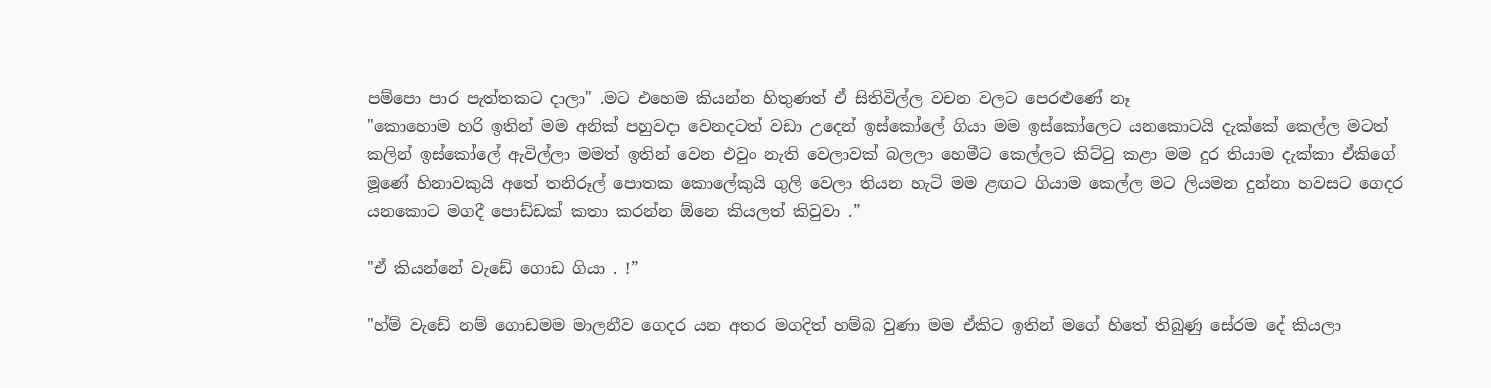පම්පො පාර පැත්තකට දාලා" .මට එහෙම කියන්න හිතුණත් ඒ සිතිවිල්ල වචන වලට පෙරළුණේ නෑ
"කොහොම හරි ඉතින් මම අනික් පහුවදා වෙනදටත් වඩා උදෙන් ඉස්කෝලේ ගියා මම ඉස්කෝලෙට යනකොටයි දැක්කේ කෙල්ල මටත් කලින් ඉස්කෝලේ ඇවිල්ලා මමත් ඉතින් වෙන එවුං නැති වෙලාවක් බලලා හෙමීට කෙල්ලට කිට්ටු කළා මම දුර තියාම දැක්කා ඒකිගේ මූණේ හිනාවකුයි අතේ තනිරූල් පොතක කොලේකුයි ගුලි වෙලා තියන හැටි මම ළඟට ගියාම කෙල්ල මට ලියමන දුන්නා හවසට ගෙදර යනකොට මගදී පොඩ්ඩක් කතා කරන්න ඕනෙ කියලත් කිවුවා .”

"ඒ කියන්නේ වැඩේ ගොඩ ගියා . !”

"හ්ම් වැඩේ නම් ගොඩමම මාලනීව ගෙදර යන අතර මගදිත් හම්බ වුණා මම ඒකිට ඉතින් මගේ හිතේ තිබුණු සේරම දේ කියලා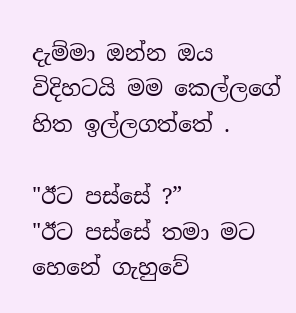දැම්මා ඔන්න ඔය විදිහටයි මම කෙල්ලගේ හිත ඉල්ලගත්තේ .

"ඊට පස්සේ ?”
"ඊට පස්සේ තමා මට හෙනේ ගැහුවේ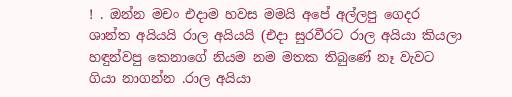! . ඔන්න මචං එදාම හවස මමයි අපේ අල්ලපු ගෙදර ශාන්ත අයියයි රාල අයියයි (එදා සුරවීරට රාල අයියා කියලා හඳුන්වපු කෙනාගේ නියම නම මතක තිබුණේ නෑ වැවට ගියා නාගන්න .රාල අයියා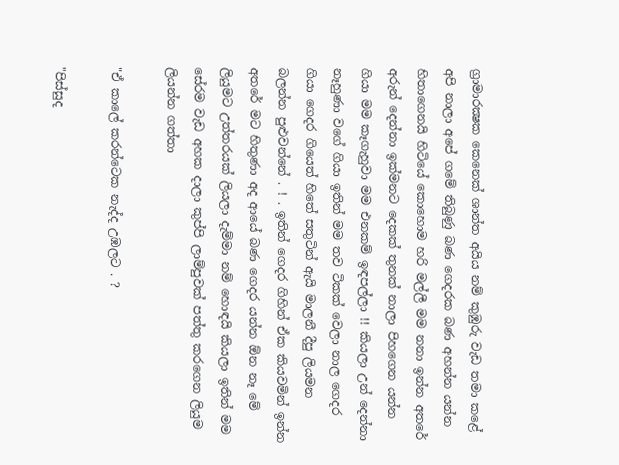ග්‍රාමාරක්‍ෂක කෙනෙක් ශාන්ත අයිය නම් කුඹුරු වැඩ තමා කළේ අපි නාලා අපේ ගමේ තිබුණු බණ ගෙදරක බණ අහන්න යන්න හිතාගෙනයි හිටියේ කොහොම හරි මල්ලී මම නනා ඉන්න අතරේ අරුන් දෙන්නා ඉක්මනට දෙකක් තුනක් නාලා පිහගෙන යන්න ගියා මම කෑගැහුවා මම එනකම් ඉඳපල්ලා !! කියලා උන් දෙන්නා නෑහුණා වගේ ගියා ඉතින් මම තව ටිකක් වෙලා නාල ගෙදර ගියා ගෙදර ගියෙත් හිතේ සතුටින් ඇයි මාලනී දීපු ලියමන බලන්න පුළුවන්නේ . ! . ඉතින් ගෙදර ගිහින් ඒක කියවමින් ඉන්න අතරේ මට හිතුණා අද ආයේ බණ ගෙදර යන්න ඕන නෑ මේ ලියුමට උත්තරයක් ලියලා දැම්මා නම් හොඳයි කියලා ඉතින් මම සේරම වැඩ අහක දාලා කුප්පි ලාම්පුවක් පත්තු කරගෙන ලියුම ලියන්න ගත්තා

"ඒ කාලේ කරන්ටෙක නැද්ද උඹලට . ?

"පිස්සුද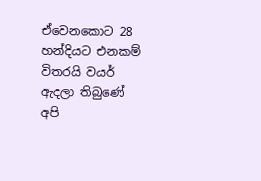ඒවෙනකොට 28 හන්දියට එනකම් විතරයි වයර් ඇදලා තිබුණේ අපි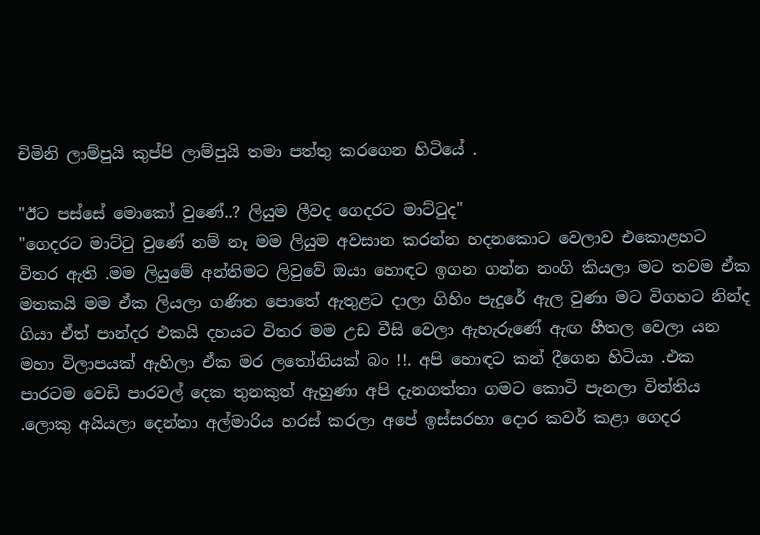චිමිනි ලාම්පුයි කුප්පි ලාම්පුයි තමා පත්තු කරගෙන හිටියේ .

"ඊට පස්සේ මොකෝ වුණේ..? ලියුම ලීවද ගෙදරට මාට්ටුද"
"ගෙදරට මාට්ටු වුණේ නම් නෑ මම ලියුම අවසාන කරන්න හදනකොට වෙලාව එකොළහට විතර ඇති .මම ලියුමේ අන්තිමට ලිවුවේ ඔයා හොඳට ඉගන ගන්න නංගි කියලා මට තවම ඒක මතකයි මම ඒක ලියලා ගණිත පොතේ ඇතුළට දාලා ගිහිං පැදුරේ ඇල වුණා මට විගහට නින්ද ගියා ඒත් පාන්දර එකයි දහයට විතර මම උඩ වීසි වෙලා ඇහැරුණේ ඇඟ හීතල වෙලා යන මහා විලාපයක් ඇහිලා ඒක මර ලතෝනියක් බං !!. අපි හොඳට කන් දීගෙන හිටියා .එක පාරටම වෙඩි පාරවල් දෙක තුනකුත් ඇහුණා අපි දැනගත්තා ගමට කොටි පැනලා විත්තිය .ලොකු අයියලා දෙන්නා අල්මාරිය හරස් කරලා අපේ ඉස්සරහා දොර කවර් කළා ගෙදර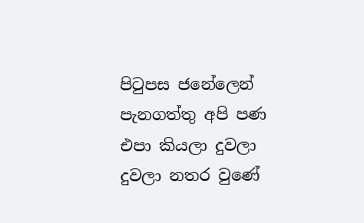පිටුපස ජනේලෙන් පැනගත්තු අපි පණ එපා කියලා දුවලා දුවලා නතර වුණේ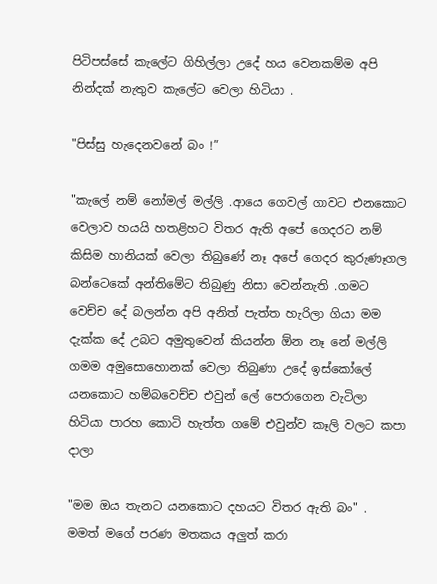පිටිපස්සේ කැලේට ගිහිල්ලා උදේ හය වෙනකම්ම අපි නින්දක් නැතුව කැලේට වෙලා හිටියා .

"පිස්සු හැදෙනවනේ බං !”

"කැලේ නම් නෝමල් මල්ලි .ආයෙ ගෙවල් ගාවට එනකොට වෙලාව හයයි හතළිහට විතර ඇති අපේ ගෙදරට නම් කිසිම හානියක් වෙලා තිබුණේ නෑ අපේ ගෙදර කුරුණෑගල බන්ටෙකේ අන්තිමේට තිබුණු නිසා වෙන්නැති .ගමට වෙච්ච දේ බලන්න අපි අනිත් පැත්ත හැරිලා ගියා මම දැක්ක දේ උබට අමුතුවෙන් කියන්න ඕන නෑ නේ මල්ලි ගමම අමුසොහොනක් වෙලා තිබුණා උදේ ඉස්කෝලේ යනකොට හම්බවෙච්ච එවුන් ලේ පෙරාගෙන වැටිලා හිටියා පාරහ කොටි හැත්ත ගමේ එවුන්ව කෑලි වලට කපා දාලා

"මම ඔය තැනට යනකොට දහයට විතර ඇති බං" . මමත් මගේ පරණ මතකය අලුත් කරා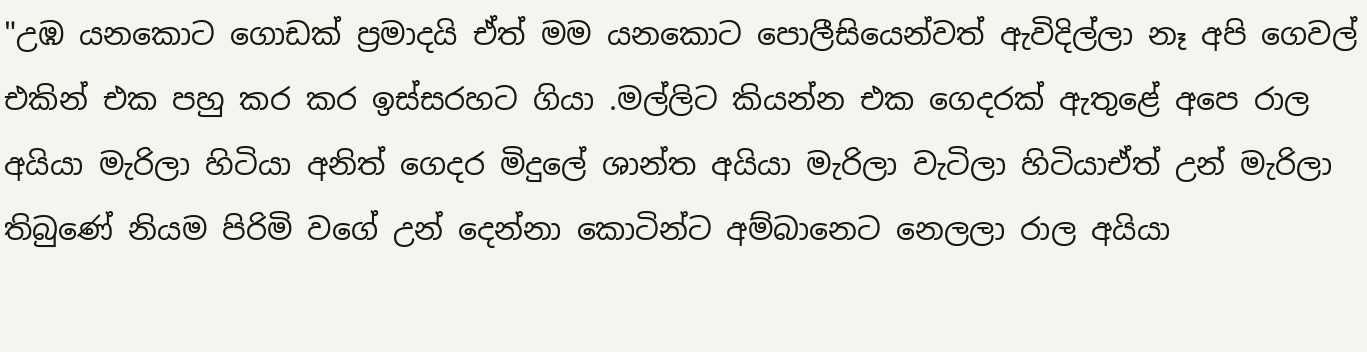"උඹ යනකොට ගොඩක් ප්‍රමාදයි ඒත් මම යනකොට පොලීසියෙන්වත් ඇවිදිල්ලා නෑ අපි ගෙවල් එකින් එක පහු කර කර ඉස්සරහට ගියා .මල්ලිට කියන්න එක ගෙදරක් ඇතුළේ අපෙ රාල අයියා මැරිලා හිටියා අනිත් ගෙදර මිදුලේ ශාන්ත අයියා මැරිලා වැටිලා හිටියාඒත් උන් මැරිලා තිබුණේ නියම පිරිමි වගේ උන් දෙන්නා කොටින්ට අම්බානෙට නෙලලා රාල අයියා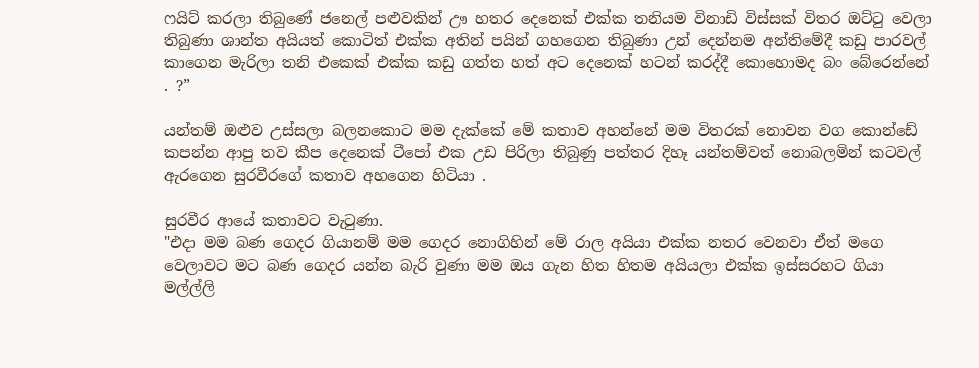ෆයිට් කරලා තිබුණේ ජනෙල් පළුවකින් ඌ හතර දෙනෙක් එක්ක තනියම විනාඩි විස්සක් විතර ඔට්ටු වෙලා තිබුණා ශාන්ත අයියත් කොටිත් එක්ක අතින් පයින් ගහගෙන තිබුණා උන් දෙන්නම අන්තිමේදී කඩු පාරවල් කාගෙන මැරිලා තනි එකෙක් එක්ක කඩු ගත්ත හත් අට දෙනෙක් හටන් කරද්දී කොහොමද බං බේරෙන්නේ . ?”

යන්තම් ඔළුව උස්සලා බලනකොට මම දැක්කේ මේ කතාව අහන්නේ මම විතරක් නොවන වග කොන්ඩේ කපන්න ආපු තව කීප දෙනෙක් ටීපෝ එක උඩ පිරිලා තිබුණු පත්තර දිහෑ යන්තම්වත් නොබලමින් කටවල් ඇරගෙන සුරවීරගේ කතාව අහගෙන හිටියා .

සුරවීර ආයේ කතාවට වැටුණා.
"එදා මම බණ ගෙදර ගියානම් මම ගෙදර නොගිහින් මේ රාල අයියා එක්ක නතර වෙනවා ඒත් මගෙ වෙලාවට මට බණ ගෙදර යන්න බැරි වුණා මම ඔය ගැන හිත හිතම අයියලා එක්ක ඉස්සරහට ගියා මල්ල්ලි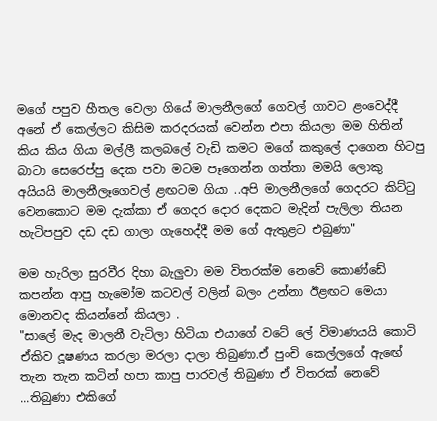මගේ පපුව හීතල වෙලා ගියේ මාලනීලගේ ගෙවල් ගාවට ළංවෙද්දී අනේ ඒ කෙල්ලට කිසිම කරදරයක් වෙන්න එපා කියලා මම හිතින් කිය කිය ගියා මල්ලී කලබලේ වැඩි කමට මගේ කකුලේ දාගෙන හිටපු බාටා සෙරෙප්පු දෙක පවා මටම පෑගෙන්න ගත්තා මමයි ලොකු අයියයි මාලනීලෑගෙවල් ළඟටම ගියා ..අපි මාලනීලගේ ගෙදරට කිට්ටු වෙනකොට මම දැක්කා ඒ ගෙදර දොර දෙකට මැදින් පැලිලා තියන හැටිපපුව දඩ දඩ ගාලා ගැහෙද්දී මම ගේ ඇතුළට එබුණා"

මම හැරිලා සුරවීර දිහා බැලුවා මම විතරක්ම නෙවේ කොණ්ඩේ කපන්න ආපු හැමෝම කටවල් වලින් බලං උන්නා ඊළඟට මෙයා මොනවද කියන්නේ කියලා .
"සාලේ මැද මාලනී වැටිලා හිටියා එයාගේ වටේ ලේ විමාණයයි කොටි ඒකිව දූෂණය කරලා මරලා දාලා තිබුණා.ඒ පුංචි කෙල්ලගේ ඇඟේ තැන තැන කටින් හපා කාපු පාරවල් තිබුණා ඒ විතරක් නෙවේ ...තිබුණා එකිගේ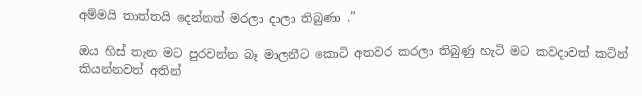අම්මයි තාත්තයි දෙන්නත් මරලා දාලා තිබුණා .”

ඔය හිස් තැන මට පුරවන්න බෑ මාලනීට කොටි අතවර කරලා තිබුණු හැටි මට කවදාවත් කටින් කියන්නවත් අතින්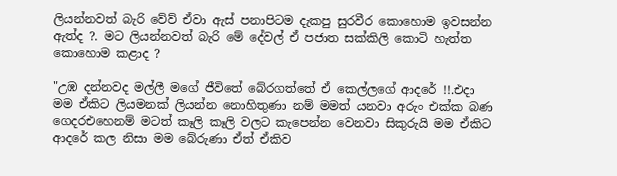ලියන්නවත් බැරි වේව් ඒවා ඇස් පනාපිටම දැකපු සුරවීර කොහොම ඉවසන්න ඇත්ද ?. මට ලියන්නවත් බැරි මේ දේවල් ඒ පජාත සක්කිලි කොටි හැත්ත කොහොම කළාද ?

"උඹ දන්නවද මල්ලී මගේ ජීවිතේ බේරගත්තේ ඒ කෙල්ලගේ ආදරේ !!.එදා මම ඒකිට ලියමනක් ලියන්න නොහිතුණා නම් මමත් යනවා අරුං එක්ක බණ ගෙදරඑහෙනම් මටත් කෑලි කෑලි වලට කැපෙන්න වෙනවා සිකුරුයි මම ඒකිට ආදරේ කල නිසා මම බේරුණා ඒත් ඒකිව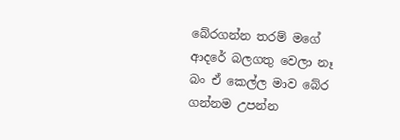බේරගන්න තරම් මගේ ආදරේ බලගතු වෙලා නෑ බං ඒ කෙල්ල මාව බේර ගන්නම උපන්න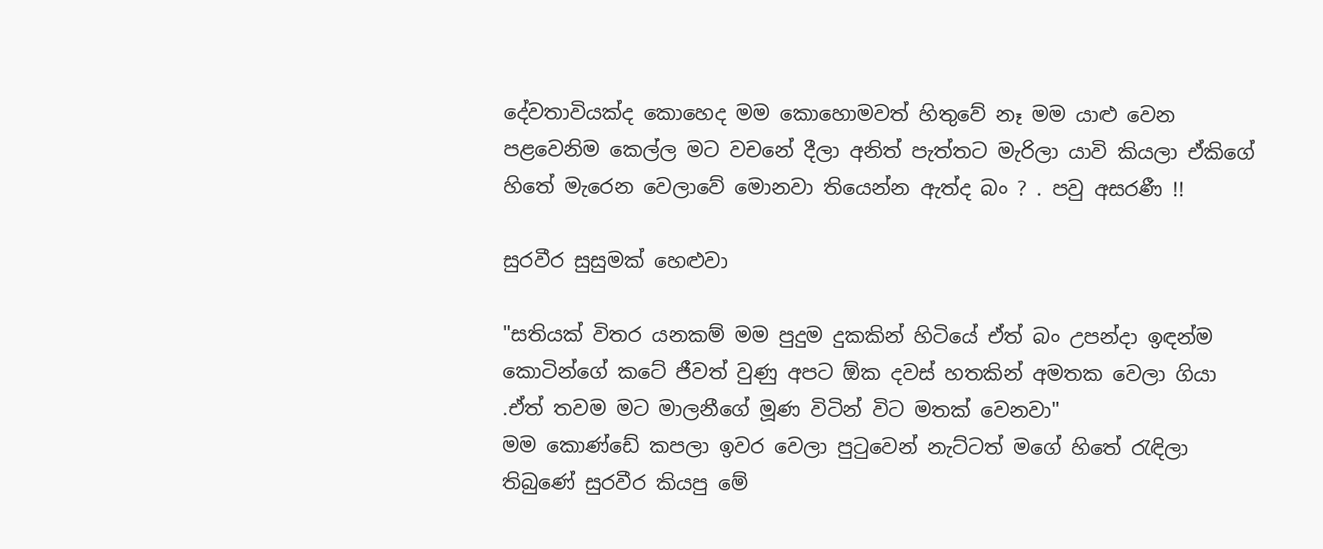දේවතාවියක්ද කොහෙද මම කොහොමවත් හිතුවේ නෑ මම යාළු වෙන පළවෙනිම කෙල්ල මට වචනේ දීලා අනිත් පැත්තට මැරිලා යාවි කියලා ඒකිගේ හිතේ මැරෙන වෙලාවේ මොනවා තියෙන්න ඇත්ද බං ? . පවු අසරණී !!

සුරවීර සුසුමක් හෙළුවා

"සතියක් විතර යනකම් මම පුදුම දුකකින් හිටියේ ඒත් බං උපන්දා ඉඳන්ම කොටින්ගේ කටේ ජීවත් වුණු අපට ඕක දවස් හතකින් අමතක වෙලා ගියා .ඒත් තවම මට මාලනීගේ මූණ විටින් විට මතක් වෙනවා"
මම කොණ්ඩේ කපලා ඉවර වෙලා පුටුවෙන් නැට්ටත් මගේ හිතේ රැඳිලා තිබුණේ සුරවීර කියපු මේ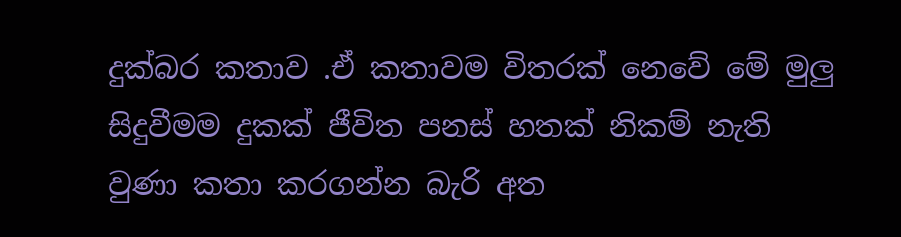දුක්බර කතාව .ඒ කතාවම විතරක් නෙවේ මේ මුලු සිදුවීමම දුකක් ජීවිත පනස් හතක් නිකම් නැති වුණා කතා කරගන්න බැරි අත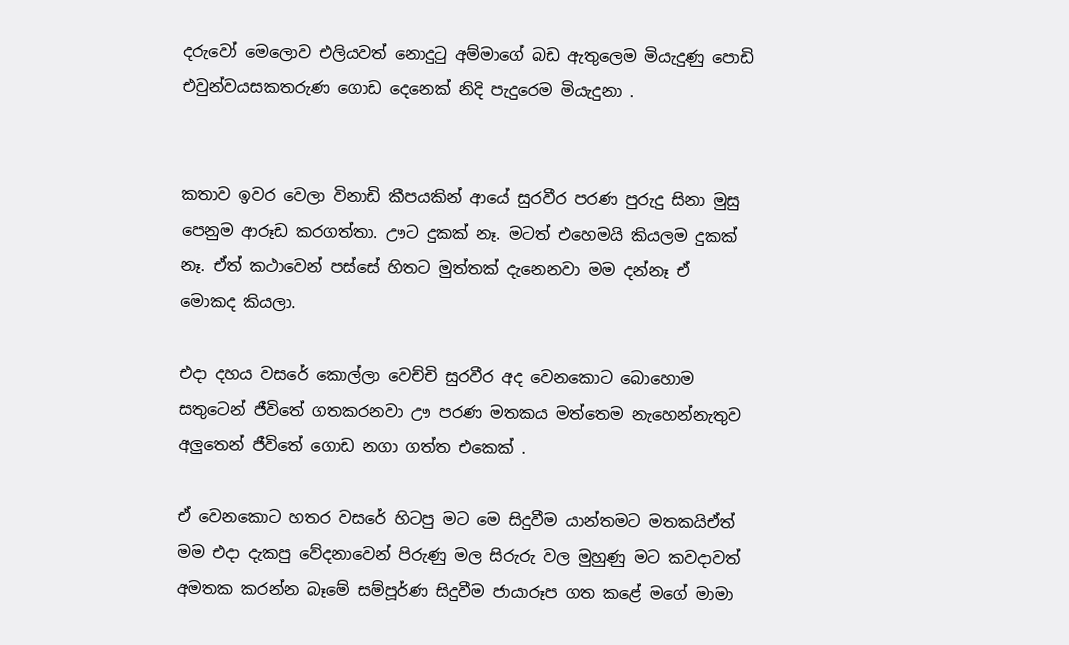දරුවෝ මෙලොව එලියවත් නොදුටු අම්මාගේ බඩ ඇතුලෙම මියැදුණු පොඩි එවුන්වයසකතරුණ ගොඩ දෙනෙක් නිදි පැදුරෙම මියැදුනා .


කතාව ඉවර වෙලා විනාඩි කීපයකින් ආයේ සුරවීර පරණ පුරුදු සිනා මුසු පෙනුම ආරූඩ කරගත්තා. ඌට දුකක් නෑ. මටත් එහෙමයි කියලම දුකක් නෑ. ඒත් කථාවෙන් පස්සේ හිතට මුත්තක් දැනෙනවා මම දන්නෑ ඒ මොකද කියලා.

එදා දහය වසරේ කොල්ලා වෙච්චි සුරවීර අද වෙනකොට බොහොම සතුටෙන් ජීවිතේ ගතකරනවා ඌ පරණ මතකය මත්තෙම නැහෙන්නැතුව අලුතෙන් ජීවිතේ ගොඩ නගා ගත්ත එකෙක් .

ඒ වෙනකොට හතර වසරේ හිටපු මට මෙ සිදුවීම යාන්තමට මතකයිඒත් මම එදා දැකපු වේදනාවෙන් පිරුණු මල සිරුරු වල මුහුණු මට කවදාවත් අමතක කරන්න බෑමේ සම්පූර්ණ සිදුවීම ජායාරූප ගත කළේ මගේ මාමා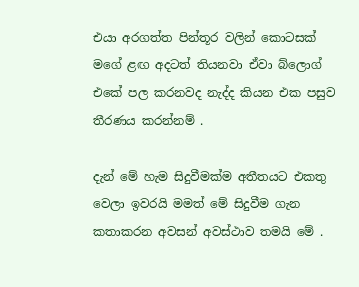එයා අරගත්ත පින්තූර වලින් කොටසක් මගේ ළඟ අදටත් තියනවා ඒවා බ්ලොග් එකේ පල කරනවද නැද්ද කියන එක පසුව තීරණය කරන්නම් .

දැන් මේ හැම සිදුවීමක්ම අතීතයට එකතු වෙලා ඉවරයි මමත් මේ සිදුවීම ගැන කතාකරන අවසන් අවස්ථාව තමයි මේ .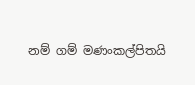නම් ගම් මණංකල්පිතයි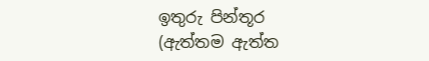ඉතුරු පින්තූර  (ඇත්තම ඇත්ත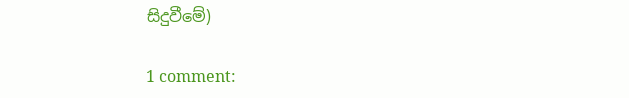සිදුවීමේ)

1 comment: